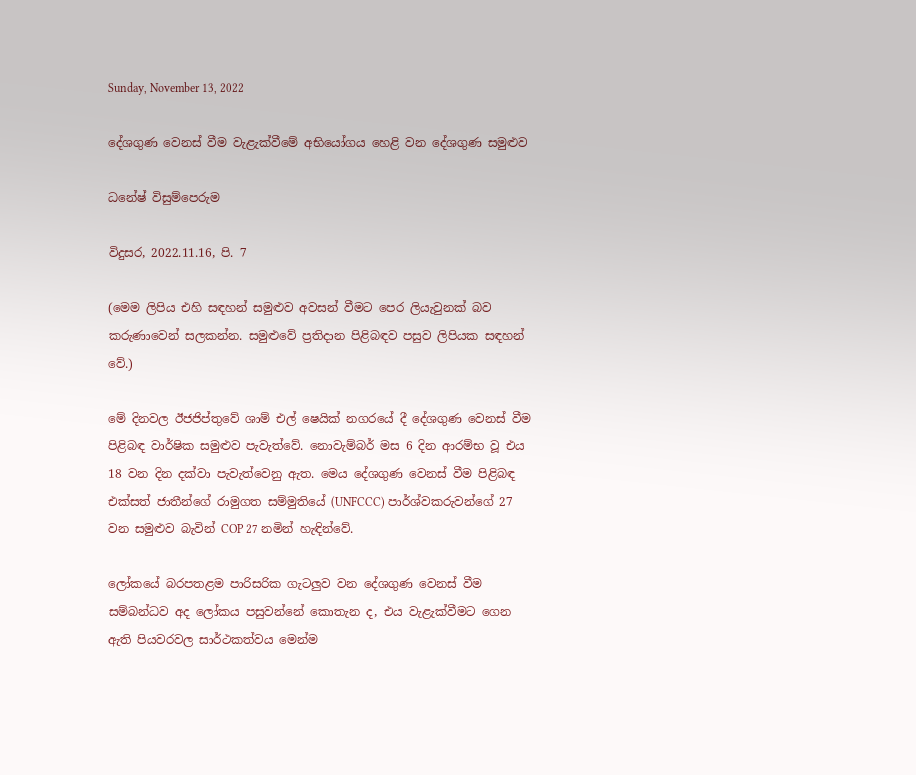Sunday, November 13, 2022

දේශගුණ වෙනස් වීම වැළැක්වීමේ අභියෝගය හෙළි වන දේශගුණ සමුළුව

ධනේෂ් විසුම්පෙරුම

විදුසර, 2022.11.16, පි. 7

(මෙම ලිපිය එහි සඳහන් සමුළුව අවසන් වීමට පෙර ලියැවුනක් බව කරුණාවෙන් සලකන්න. සමුළුවේ ප්‍රතිදාන පිළිබඳව පසුව ලිපියක සඳහන් වේ.)

මේ දිනවල ඊජජිප්තුවේ ශාම් එල් ෂෙයික් නගරයේ දී දේශගුණ වෙනස් වීම පිළිබඳ වාර්ෂික සමුළුව පැවැත්වේ. නොවැම්බර් මස 6 දින ආරම්භ වූ එය 18 වන දින දක්වා පැවැත්වෙනු ඇත. මෙය දේශගුණ වෙනස් වීම පිළිබඳ එක්සත් ජාතීන්ගේ රාමුගත සම්මුතියේ (UNFCCC) පාර්ශ්වකරුවන්ගේ 27 වන සමුළුව බැවින් COP 27 නමින් හැඳින්වේ.

ලෝකයේ බරපතළම පාරිසරික ගැටලුව වන දේශගුණ වෙනස් වීම සම්බන්ධව අද ලෝකය පසුවන්නේ කොතැන ද, එය වැළැක්වීමට ගෙන ඇති පියවරවල සාර්ථකත්වය මෙන්ම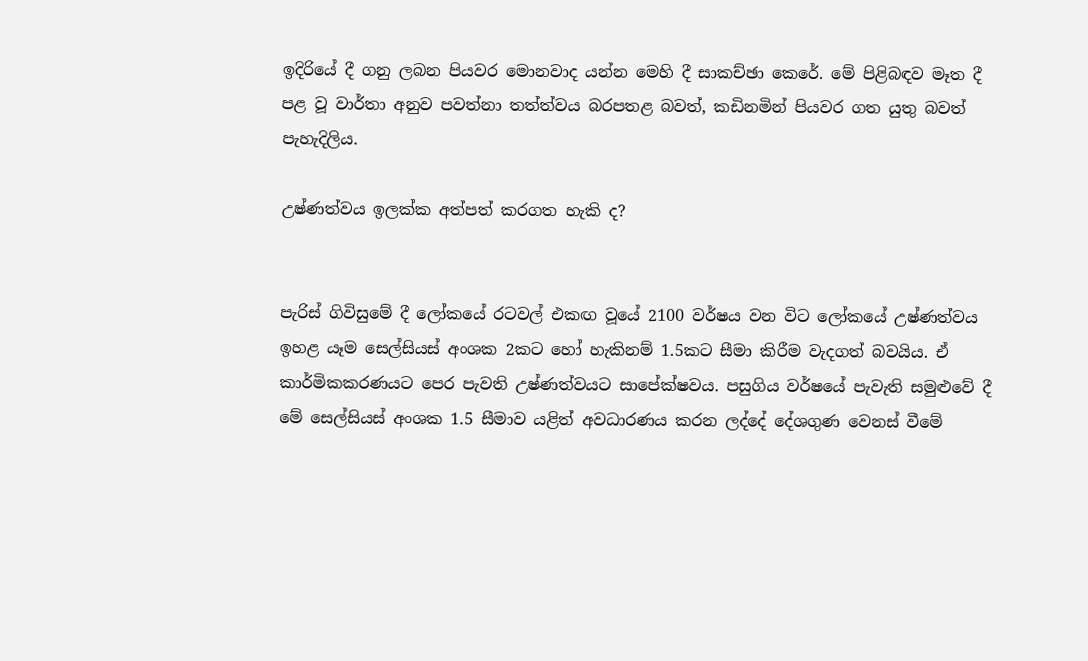ඉදිරියේ දී ගනු ලබන පියවර මොනවාද යන්න මෙහි දී සාකච්ඡා කෙරේ. මේ පිළිබඳව මෑත දී පළ වූ වාර්තා අනුව පවත්නා තත්ත්වය බරපතළ බවත්, කඩිනමින් පියවර ගත යුතු බවත් පැහැදිලිය.

උෂ්ණත්වය ඉලක්ක අත්පත් කරගත හැකි ද?


පැරිස් ගිවිසුමේ දී ලෝකයේ රටවල් එකඟ වූයේ 2100 වර්ෂය වන විට ලෝකයේ උෂ්ණත්වය ඉහළ යෑම සෙල්සියස් අංශක 2කට හෝ හැකිනම් 1.5කට සීමා කිරීම වැදගත් බවයිය. ඒ කාර්මිකකරණයට පෙර පැවති උෂ්ණත්වයට සාපේක්ෂවය. පසුගිය වර්ෂයේ පැවැති සමුළුවේ දී මේ සෙල්සියස් අංශක 1.5 සීමාව යළිත් අවධාරණය කරන ලද්දේ දේශගුණ වෙනස් වීමේ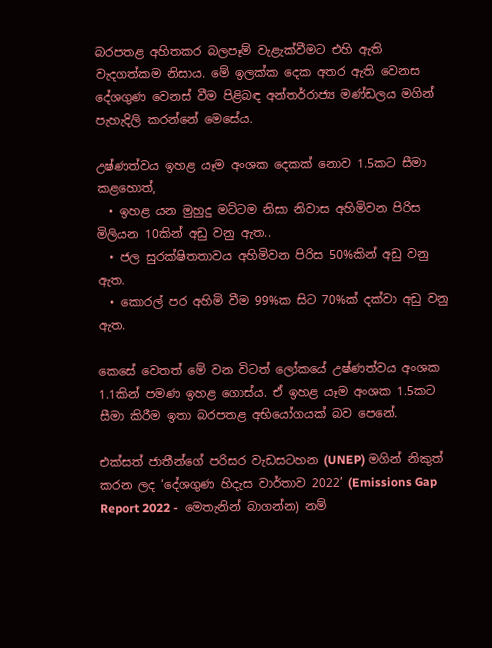බරපතළ අහිතකර බලපෑම් වැළැක්වීමට එහි ඇති වැදගත්කම නිසාය. මේ ඉලක්ක දෙක අතර ඇති වෙනස දේශගුණ වෙනස් වීම පිළිබඳ අන්තර්රාජ්‍ය මණ්ඩලය මගින් පැහැදිලි කරන්නේ මෙසේය.

උෂ්ණත්වය ඉහළ යෑම අංශක දෙකක් නොව 1.5කට සීමා කළහොත්,
  • ඉහළ යන මුහුදු මට්ටම නිසා නිවාස අහිමිවන පිරිස මිලියන 10කින් අඩු වනු ඇත..
  • ජල සුරක්ෂිතතාවය අහිමිවන පිරිස 50%කින් අඩු වනු ඇත.
  • කොරල් පර අහිමි වීම 99%ක සිට 70%ක් දක්වා අඩු වනු ඇත.

කෙසේ වෙතත් මේ වන විටත් ලෝකයේ උෂ්ණත්වය අංශක 1.1කින් පමණ ඉහළ ගොස්ය. ඒ ඉහළ යෑම අංශක 1.5කට සීමා කිරීම ඉතා බරපතළ අභියෝගයක් බව පෙනේ.

එක්සත් ජාතීන්ගේ පරිසර වැඩසටහන (UNEP) මගින් නිකුත් කරන ලද ‘දේශගුණ හිදැස වාර්තාව 2022’ (Emissions Gap Report 2022 -  මෙතැනින් බාගන්න) නම්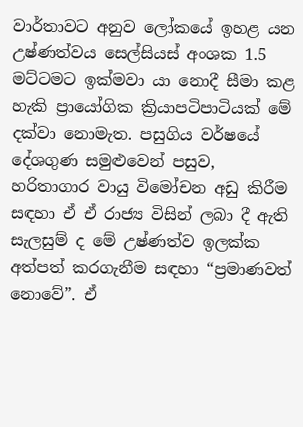වාර්තාවට අනුව ලෝකයේ ඉහළ යන උෂ්ණත්වය සෙල්සියස් අංශක 1.5 මට්ටමට ඉක්මවා යා නොදී සීමා කළ හැකි ප්‍රායෝගික ක්‍රියාපටිපාටියක් මේ දක්වා නොමැත. පසුගිය වර්ෂයේ දේශගුණ සමුළුවෙන් පසුව, හරිතාගාර වායු විමෝචන අඩු කිරීම සඳහා ඒ ඒ රාජ්‍ය විසින් ලබා දී ඇති සැලසුම් ද මේ උෂ්ණත්ව ඉලක්ක අත්පත් කරගැනීම සඳහා “ප්‍රමාණවත් නොවේ”. ඒ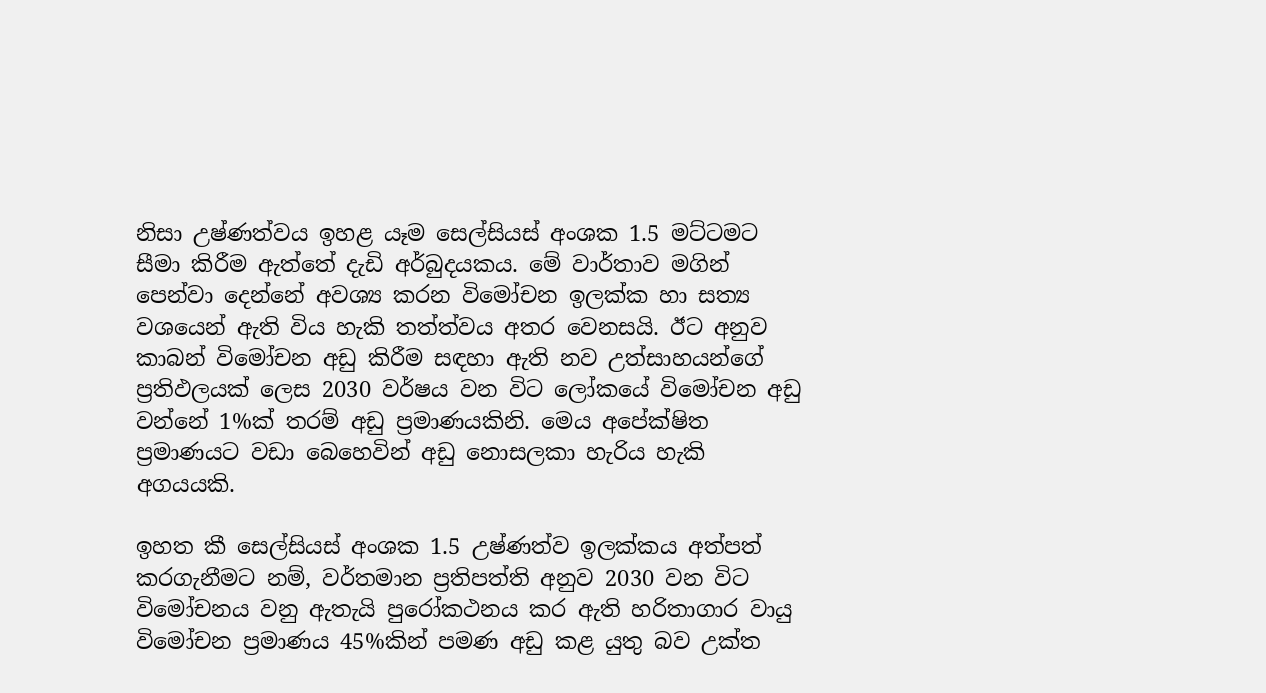නිසා උෂ්ණත්වය ඉහළ යෑම සෙල්සියස් අංශක 1.5 මට්ටමට සීමා කිරීම ඇත්තේ දැඩි අර්බුදයකය. මේ වාර්තාව මගින් පෙන්වා දෙන්නේ අවශ්‍ය කරන විමෝචන ඉලක්ක හා සත්‍ය වශයෙන් ඇති විය හැකි තත්ත්වය අතර වෙනසයි. ඊට අනුව කාබන් විමෝචන අඩු කිරීම සඳහා ඇති නව උත්සාහයන්ගේ ප්‍රතිඵලයක් ලෙස 2030 වර්ෂය වන විට ලෝකයේ විමෝචන අඩු වන්නේ 1%ක් තරම් අඩු ප්‍රමාණයකිනි. මෙය අපේක්ෂිත ප්‍රමාණයට වඩා බෙහෙවින් අඩු නොසලකා හැරිය හැකි අගයයකි.

ඉහත කී සෙල්සියස් අංශක 1.5 උෂ්ණත්ව ඉලක්කය අත්පත් කරගැනීමට නම්, වර්තමාන ප්‍රතිපත්ති අනුව 2030 වන විට විමෝචනය වනු ඇතැයි පුරෝකථනය කර ඇති හරිතාගාර වායු විමෝචන ප්‍රමාණය 45%කින් පමණ අඩු කළ යුතු බව උක්ත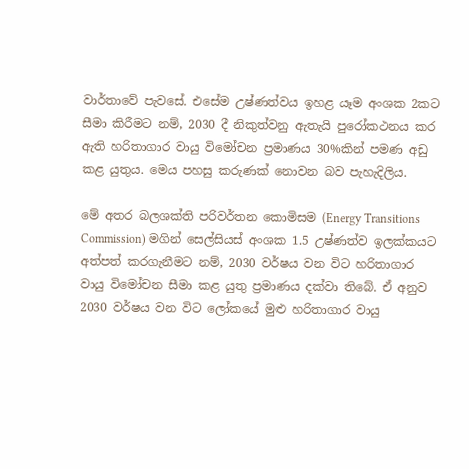වාර්තාවේ පැවසේ. එසේම උෂ්ණත්වය ඉහළ යෑම අංශක 2කට සීමා කිරීමට නම්, 2030 දී නිකුත්වනු ඇතැයි පුරෝකථනය කර ඇති හරිතාගාර වායු විමෝචන ප්‍රමාණය 30%කින් පමණ අඩු කළ යුතුය. මෙය පහසු කරුණක් නොවන බව පැහැදිලිය.

මේ අතර බලශක්ති පරිවර්තන කොමිසම (Energy Transitions Commission) මගින් සෙල්සියස් අංශක 1.5 උෂ්ණත්ව ඉලක්කයට අත්පත් කරගැනීමට නම්, 2030 වර්ෂය වන විට හරිතාගාර වායු විමෝචන සීමා කළ යුතු ප්‍රමාණය දක්වා තිබේ. ඒ අනුව 2030 වර්ෂය වන විට ලෝකයේ මුළු හරිතාගාර වායු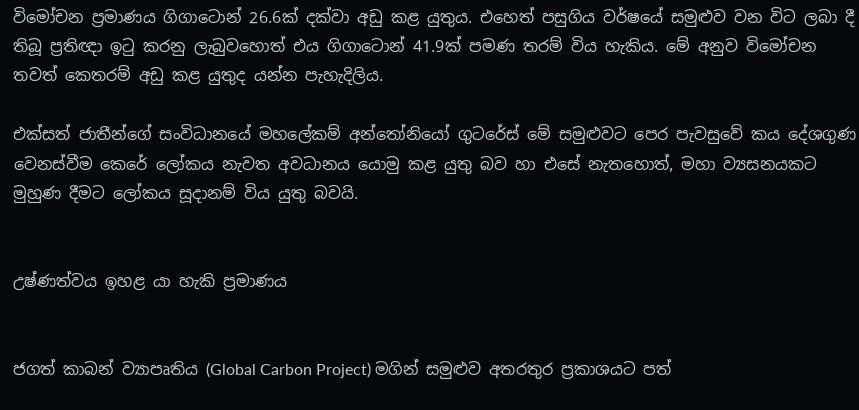විමෝචන ප්‍රමාණය ගිගාටොන් 26.6ක් දක්වා අඩු කළ යුතුය. එහෙත් පසුගිය වර්ෂයේ සමුළුව වන විට ලබා දී තිබූ ප්‍රතිඥා ඉටු කරනු ලැබුවහොත් එය ගිගාටොන් 41.9ක් පමණ තරම් විය හැකිය. මේ අනුව විමෝචන තවත් කෙතරම් අඩු කළ යුතුද යන්න පැහැදිලිය.

එක්සත් ජාතීන්ගේ සංවිධානයේ මහලේකම් අන්තෝනියෝ ගුටරේස් මේ සමුළුවට පෙර පැවසුවේ කය දේශගුණ වෙනස්වීම කෙරේ ලෝකය නැවත අවධානය යොමු කළ යුතු බව හා එසේ නැතහොත්, මහා ව්‍යසනයකට මුහුණ දීමට ලෝකය සූදානම් විය යුතු බවයි.


උෂ්ණත්වය ඉහළ යා හැකි ප්‍රමාණය


ජගත් කාබන් ව්‍යාපෘතිය (Global Carbon Project) මගින් සමුළුව අතරතුර ප්‍රකාශයට පත්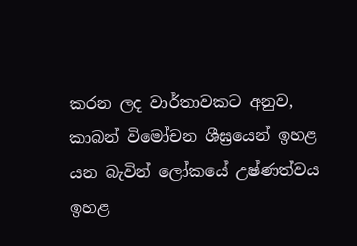කරන ලද වාර්තාවකට අනුව, කාබන් විමෝචන ශීඝ්‍රයෙන් ඉහළ යන බැවින් ලෝකයේ උෂ්ණත්වය ඉහළ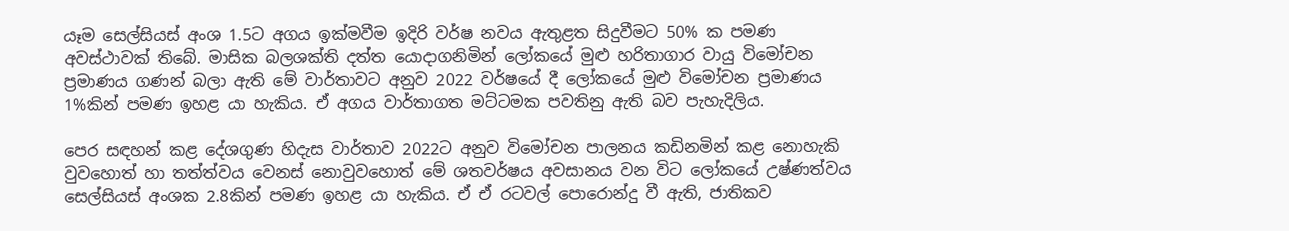යෑම සෙල්සියස් අංශ 1.5ට අගය ඉක්මවීම ඉදිරි වර්ෂ නවය ඇතුළත සිදුවීමට 50% ක පමණ අවස්ථාවක් තිබේ. මාසික බලශක්ති දත්ත යොදාගනිමින් ලෝකයේ මුළු හරිතාගාර වායු විමෝචන ප්‍රමාණය ගණන් බලා ඇති මේ වාර්තාවට අනුව 2022 වර්ෂයේ දී ලෝකයේ මුළු විමෝචන ප්‍රමාණය 1%කින් පමණ ඉහළ යා හැකිය. ඒ අගය වාර්තාගත මට්ටමක පවතිනු ඇති බව පැහැදිලිය.

පෙර සඳහන් කළ දේශගුණ හිදැස වාර්තාව 2022ට අනුව විමෝචන පාලනය කඩිනමින් කළ නොහැකි වුවහොත් හා තත්ත්වය වෙනස් නොවුවහොත් මේ ශතවර්ෂය අවසානය වන විට ලෝකයේ උෂ්ණත්වය සෙල්සියස් අංශක 2.8කින් පමණ ඉහළ යා හැකිය. ඒ ඒ රටවල් පොරොන්දු වී ඇති, ජාතිකව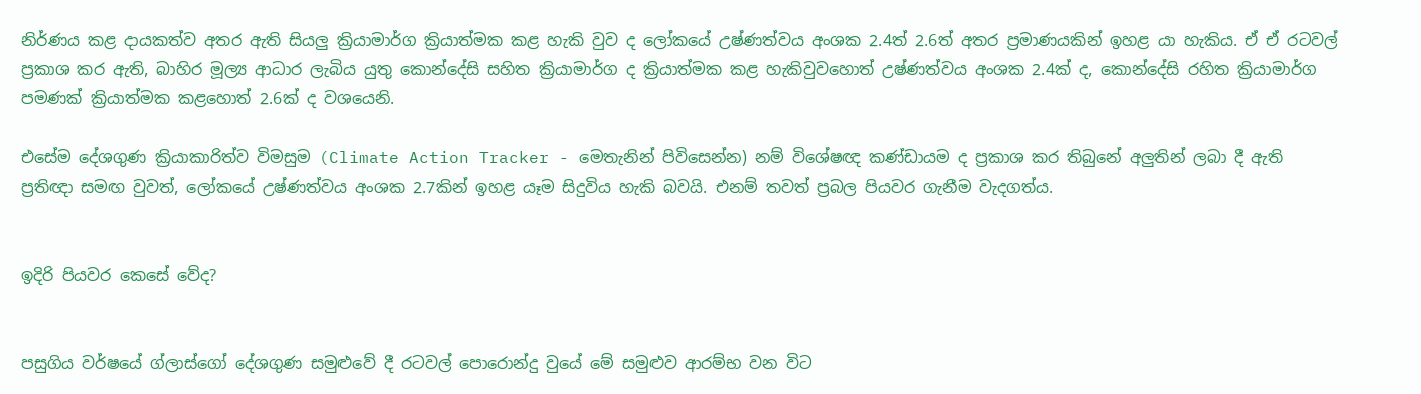නිර්ණය කළ දායකත්ව අතර ඇති සියලු ක්‍රියාමාර්ග ක්‍රියාත්මක කළ හැකි වුව ද ලෝකයේ උෂ්ණත්වය අංශක 2.4ත් 2.6ත් අතර ප්‍රමාණයකින් ඉහළ යා හැකිය. ඒ ඒ රටවල් ප්‍රකාශ කර ඇති, බාහිර මූල්‍ය ආධාර ලැබිය යුතු කොන්දේසි සහිත ක්‍රියාමාර්ග ද ක්‍රියාත්මක කළ හැකිවුවහොත් උෂ්ණත්වය අංශක 2.4ක් ද, කොන්දේසි රහිත ක්‍රියාමාර්ග පමණක් ක්‍රියාත්මක කළහොත් 2.6ක් ද වශයෙනි.

එසේම දේශගුණ ක්‍රියාකාරිත්ව විමසුම (Climate Action Tracker - මෙතැනින් පිවිසෙන්න) නම් විශේෂඥ කණ්ඩායම ද ප්‍රකාශ කර තිබුනේ අලුතින් ලබා දී ඇති ප්‍රතිඥා සමඟ වුවත්, ලෝකයේ උෂ්ණත්වය අංශක 2.7කින් ඉහළ යෑම සිදුවිය හැකි බවයි. එනම් තවත් ප්‍රබල පියවර ගැනීම වැදගත්ය.


ඉදිරි පියවර කෙසේ වේද?


පසුගිය වර්ෂයේ ග්ලාස්ගෝ දේශගුණ සමුළුවේ දී රටවල් පොරොන්දු වුයේ මේ සමුළුව ආරම්භ වන විට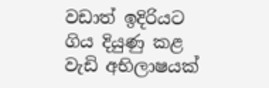වඩාත් ඉදිරියට ගිය දියුණු කළ වැඩි අභිලාෂයක්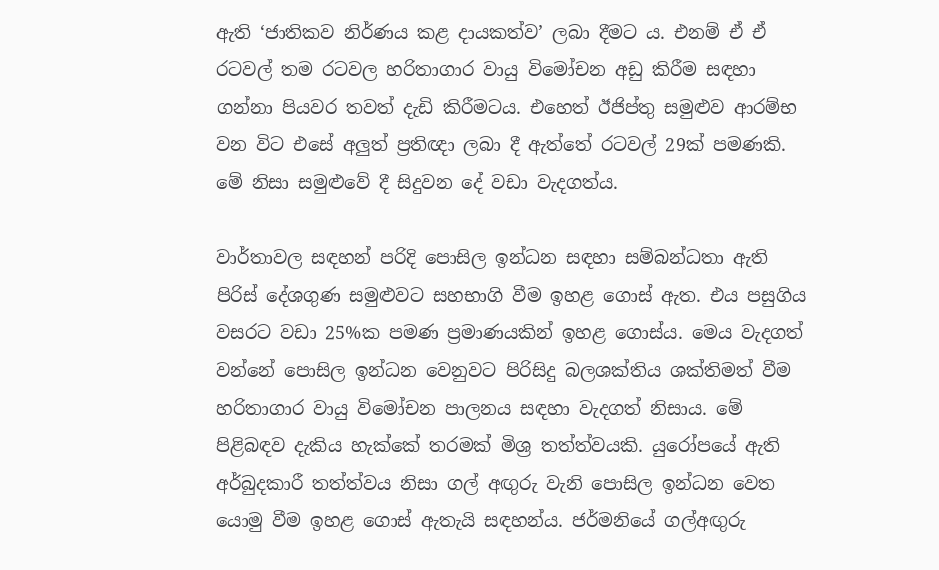ඇති ‘ජාතිකව නිර්ණය කළ දායකත්ව’ ලබා දීමට ය. එනම් ඒ ඒ රටවල් තම රටවල හරිතාගාර වායු විමෝචන අඩු කිරීම සඳහා ගන්නා පියවර තවත් දැඩි කිරීමටය. එහෙත් ඊජිප්තු සමුළුව ආරම්භ වන විට එසේ අලුත් ප්‍රතිඥා ලබා දී ඇත්තේ රටවල් 29ක් පමණකි. මේ නිසා සමුළුවේ දී සිදුවන දේ වඩා වැදගත්ය.

වාර්තාවල සඳහන් පරිදි පොසිල ඉන්ධන සඳහා සම්බන්ධතා ඇති පිරිස් දේශගුණ සමුළුවට සහභාගි වීම ඉහළ ගොස් ඇත. එය පසුගිය වසරට වඩා 25%ක පමණ ප්‍රමාණයකින් ඉහළ ගොස්ය. මෙය වැදගත් වන්නේ පොසිල ඉන්ධන වෙනුවට පිරිසිදු බලශක්තිය ශක්තිමත් වීම හරිතාගාර වායු විමෝචන පාලනය සඳහා වැදගත් නිසාය. මේ පිළිබඳව දැකිය හැක්කේ තරමක් මිශ්‍ර තත්ත්වයකි. යුරෝපයේ ඇති අර්බුදකාරී තත්ත්වය නිසා ගල් අඟුරු වැනි පොසිල ඉන්ධන වෙත යොමු වීම ඉහළ ගොස් ඇතැයි සඳහන්ය. ජර්මනියේ ගල්අඟුරු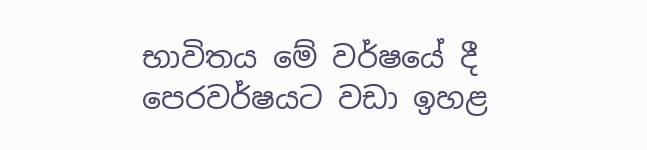භාවිතය මේ වර්ෂයේ දී පෙරවර්ෂයට වඩා ඉහළ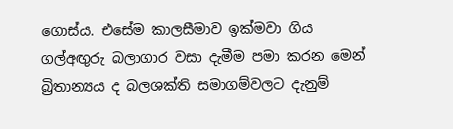ගොස්ය. එසේම කාලසීමාව ඉක්මවා ගිය ගල්අඟුරු බලාගාර වසා දැමීම පමා කරන මෙන් බ්‍රිතාන්‍යය ද බලශක්ති සමාගම්වලට දැනුම්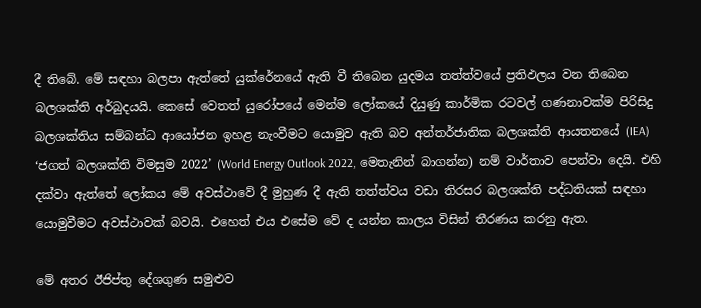දී තිබේ. මේ සඳහා බලපා ඇත්තේ යුක්රේනයේ ඇති වී තිබෙන යුදමය තත්ත්වයේ ප්‍රතිඵලය වන තිබෙන බලශක්ති අර්බුදයයි. කෙසේ වෙතත් යුරෝපයේ මෙන්ම ලෝකයේ දියුණු කාර්මික රටවල් ගණනාවක්ම පිරිසිදු බලශක්තිය සම්බන්ධ ආයෝජන ඉහළ නැංවීමට යොමුව ඇති බව අන්තර්ජාතික බලශක්ති ආයතනයේ (IEA) ‘ජගත් බලශක්ති විමසුම 2022’ (World Energy Outlook 2022, මෙතැනින් බාගන්න) නම් වාර්තාව පෙන්වා දෙයි. එහි දක්වා ඇත්තේ ලෝකය මේ අවස්ථාවේ දී මුහුණ දී ඇති තත්ත්වය වඩා තිරසර බලශක්ති පද්ධතියක් සඳහා යොමුවීමට අවස්ථාවක් බවයි. එහෙත් එය එසේම වේ ද යන්න කාලය විසින් තීරණය කරනු ඇත.

මේ අතර ඊජිප්තු දේශගුණ සමුළුව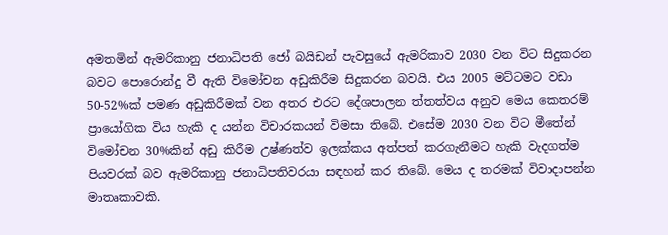අමතමින් ඇමරිකානු ජනාධිපති ජෝ බයිඩන් පැවසුයේ ඇමරිකාව 2030 වන විට සිදුකරන බවට පොරොන්දු වී ඇති විමෝචන අඩුකිරීම සිදුකරන බවයි. එය 2005 මට්ටමට වඩා 50-52%ක් පමණ අඩුකිරීමක් වන අතර එරට දේශපාලන ත්තත්වය අනුව මෙය කෙතරම් ප්‍රායෝගික විය හැකි ද යන්න විචාරකයන් විමසා තිබේ. එසේම 2030 වන විට මීතේන් විමෝචන 30%කින් අඩු කිරීම උෂ්ණත්ව ඉලක්කය අත්පත් කරගැනීමට හැකි වැදගත්ම පියවරක් බව ඇමරිකානු ජනාධිපතිවරයා සඳහන් කර තිබේ. මෙය ද තරමක් විවාදාපන්න මාතෘකාවකි.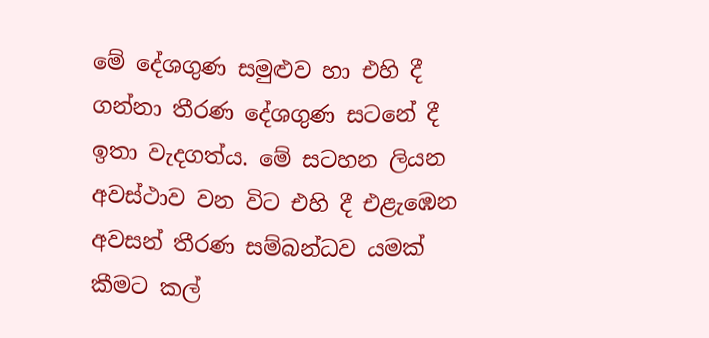මේ දේශගුණ සමුළුව හා එහි දී ගන්නා තීරණ දේශගුණ සටනේ දී ඉතා වැදගත්ය. මේ සටහන ලියන අවස්ථාව වන විට එහි දී එළැඹෙන අවසන් තීරණ සම්බන්ධව යමක් කීමට කල්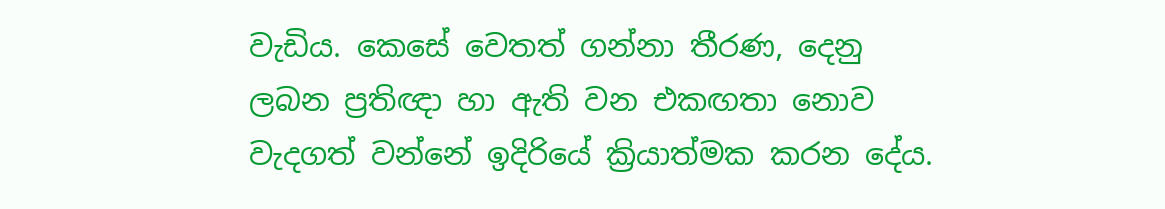වැඩිය. කෙසේ වෙතත් ගන්නා තීරණ, දෙනු ලබන ප්‍රතිඥා හා ඇති වන එකඟතා නොව වැදගත් වන්නේ ඉදිරියේ ක්‍රියාත්මක කරන දේය.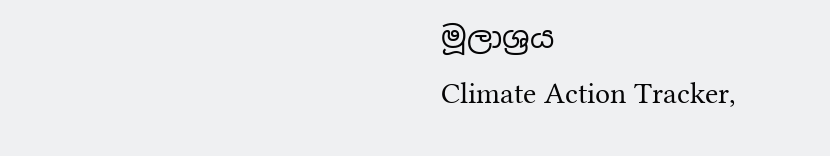මූලාශ්‍රය
Climate Action Tracker,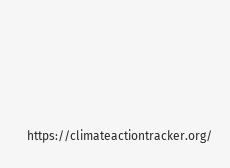https://climateactiontracker.org/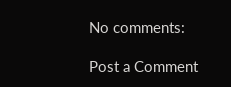No comments:

Post a Comment